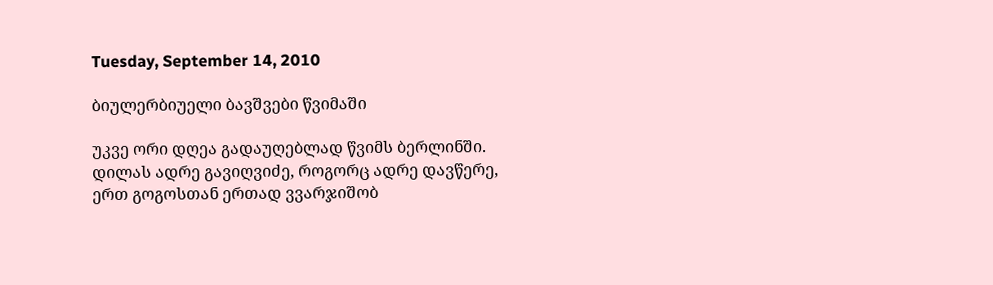Tuesday, September 14, 2010

ბიულერბიუელი ბავშვები წვიმაში

უკვე ორი დღეა გადაუღებლად წვიმს ბერლინში. დილას ადრე გავიღვიძე, როგორც ადრე დავწერე, ერთ გოგოსთან ერთად ვვარჯიშობ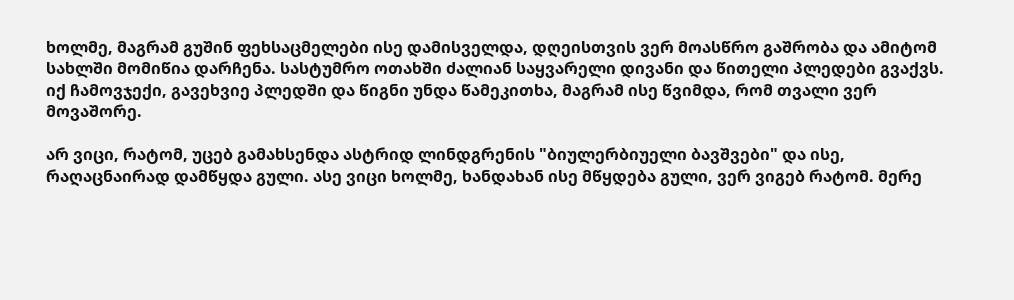ხოლმე, მაგრამ გუშინ ფეხსაცმელები ისე დამისველდა, დღეისთვის ვერ მოასწრო გაშრობა და ამიტომ სახლში მომიწია დარჩენა. სასტუმრო ოთახში ძალიან საყვარელი დივანი და წითელი პლედები გვაქვს. იქ ჩამოვჯექი, გავეხვიე პლედში და წიგნი უნდა წამეკითხა, მაგრამ ისე წვიმდა, რომ თვალი ვერ მოვაშორე.

არ ვიცი, რატომ, უცებ გამახსენდა ასტრიდ ლინდგრენის "ბიულერბიუელი ბავშვები" და ისე, რაღაცნაირად დამწყდა გული. ასე ვიცი ხოლმე, ხანდახან ისე მწყდება გული, ვერ ვიგებ რატომ. მერე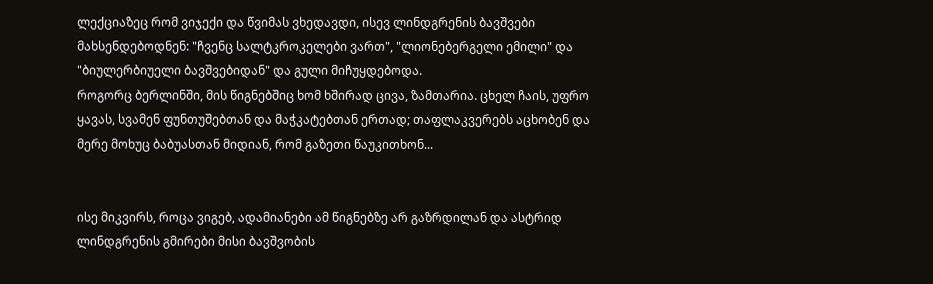ლექციაზეც რომ ვიჯექი და წვიმას ვხედავდი, ისევ ლინდგრენის ბავშვები მახსენდებოდნენ: "ჩვენც სალტკროკელები ვართ", "ლიონებერგელი ემილი" და "ბიულერბიუელი ბავშვებიდან" და გული მიჩუყდებოდა.
როგორც ბერლინში, მის წიგნებშიც ხომ ხშირად ცივა, ზამთარია. ცხელ ჩაის, უფრო ყავას, სვამენ ფუნთუშებთან და მაჭკატებთან ერთად; თაფლაკვერებს აცხობენ და მერე მოხუც ბაბუასთან მიდიან, რომ გაზეთი წაუკითხონ...


ისე მიკვირს, როცა ვიგებ, ადამიანები ამ წიგნებზე არ გაზრდილან და ასტრიდ ლინდგრენის გმირები მისი ბავშვობის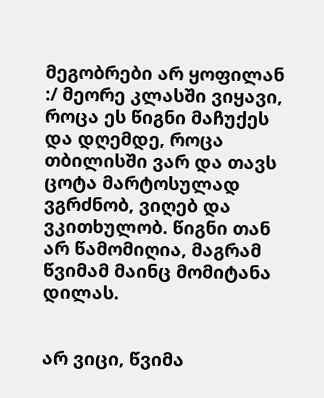მეგობრები არ ყოფილან :/ მეორე კლასში ვიყავი, როცა ეს წიგნი მაჩუქეს და დღემდე, როცა თბილისში ვარ და თავს ცოტა მარტოსულად ვგრძნობ, ვიღებ და ვკითხულობ. წიგნი თან არ წამომიღია, მაგრამ წვიმამ მაინც მომიტანა დილას.


არ ვიცი, წვიმა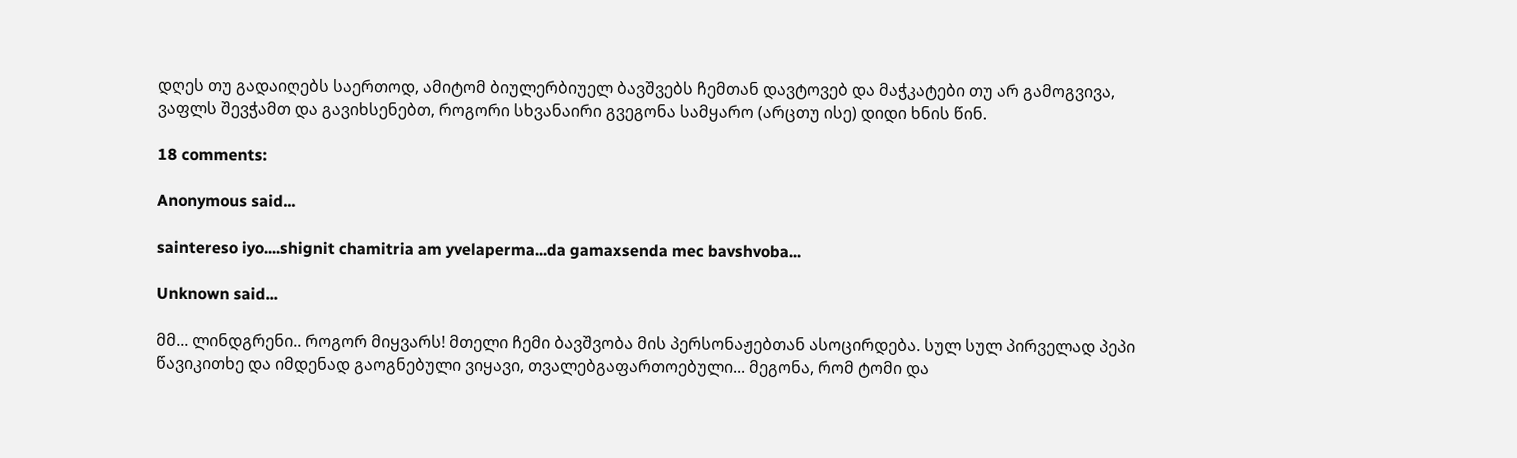დღეს თუ გადაიღებს საერთოდ, ამიტომ ბიულერბიუელ ბავშვებს ჩემთან დავტოვებ და მაჭკატები თუ არ გამოგვივა, ვაფლს შევჭამთ და გავიხსენებთ, როგორი სხვანაირი გვეგონა სამყარო (არცთუ ისე) დიდი ხნის წინ.

18 comments:

Anonymous said...

saintereso iyo....shignit chamitria am yvelaperma...da gamaxsenda mec bavshvoba...

Unknown said...

მმ... ლინდგრენი.. როგორ მიყვარს! მთელი ჩემი ბავშვობა მის პერსონაჟებთან ასოცირდება. სულ სულ პირველად პეპი წავიკითხე და იმდენად გაოგნებული ვიყავი, თვალებგაფართოებული... მეგონა, რომ ტომი და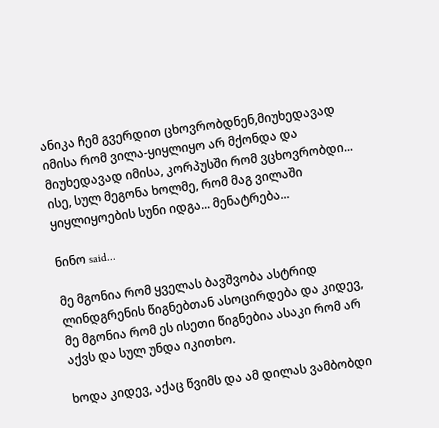ანიკა ჩემ გვერდით ცხოვრობდნენ,მიუხედავად იმისა რომ ვილა-ყიყლიყო არ მქონდა და მიუხედავად იმისა, კორპუსში რომ ვცხოვრობდი... ისე, სულ მეგონა ხოლმე, რომ მაგ ვილაში ყიყლიყოების სუნი იდგა... მენატრება...

ნინო said...

მე მგონია რომ ყველას ბავშვობა ასტრიდ ლინდგრენის წიგნებთან ასოცირდება და კიდევ, მე მგონია რომ ეს ისეთი წიგნებია ასაკი რომ არ აქვს და სულ უნდა იკითხო.

ხოდა კიდევ, აქაც წვიმს და ამ დილას ვამბობდი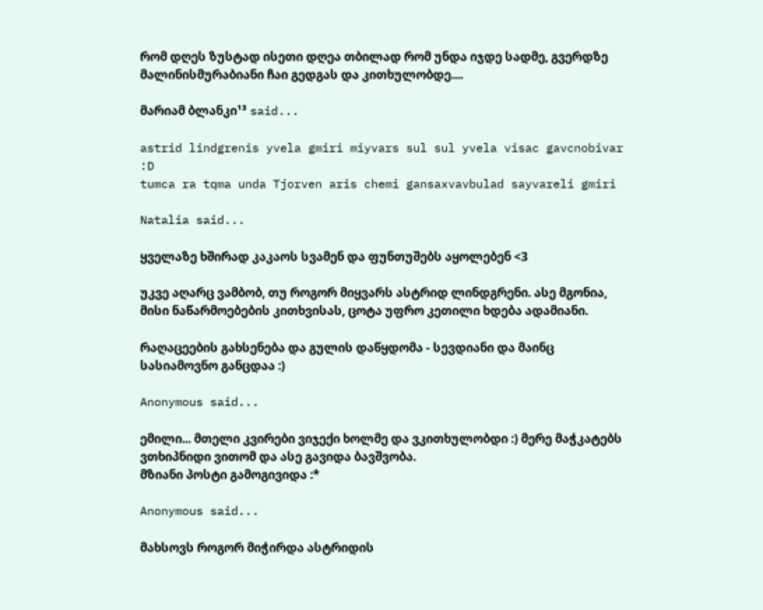რომ დღეს ზუსტად ისეთი დღეა თბილად რომ უნდა იჯდე სადმე, გვერდზე მალინისმურაბიანი ჩაი გედგას და კითხულობდე....

მარიამ ბლანკი¹³ said...

astrid lindgrenis yvela gmiri miyvars sul sul yvela visac gavcnobivar :D
tumca ra tqma unda Tjorven aris chemi gansaxvavbulad sayvareli gmiri

Natalia said...

ყველაზე ხშირად კაკაოს სვამენ და ფუნთუშებს აყოლებენ <3

უკვე აღარც ვამბობ, თუ როგორ მიყვარს ასტრიდ ლინდგრენი. ასე მგონია, მისი ნაწარმოებების კითხვისას, ცოტა უფრო კეთილი ხდება ადამიანი.

რაღაცეების გახსენება და გულის დაწყდომა - სევდიანი და მაინც სასიამოვნო განცდაა :)

Anonymous said...

ემილი... მთელი კვირები ვიჯექი ხოლმე და ვკითხულობდი :) მერე მაჭკატებს ვთხიპნიდი ვითომ და ასე გავიდა ბავშვობა.
მზიანი პოსტი გამოგივიდა :*

Anonymous said...

მახსოვს როგორ მიჭირდა ასტრიდის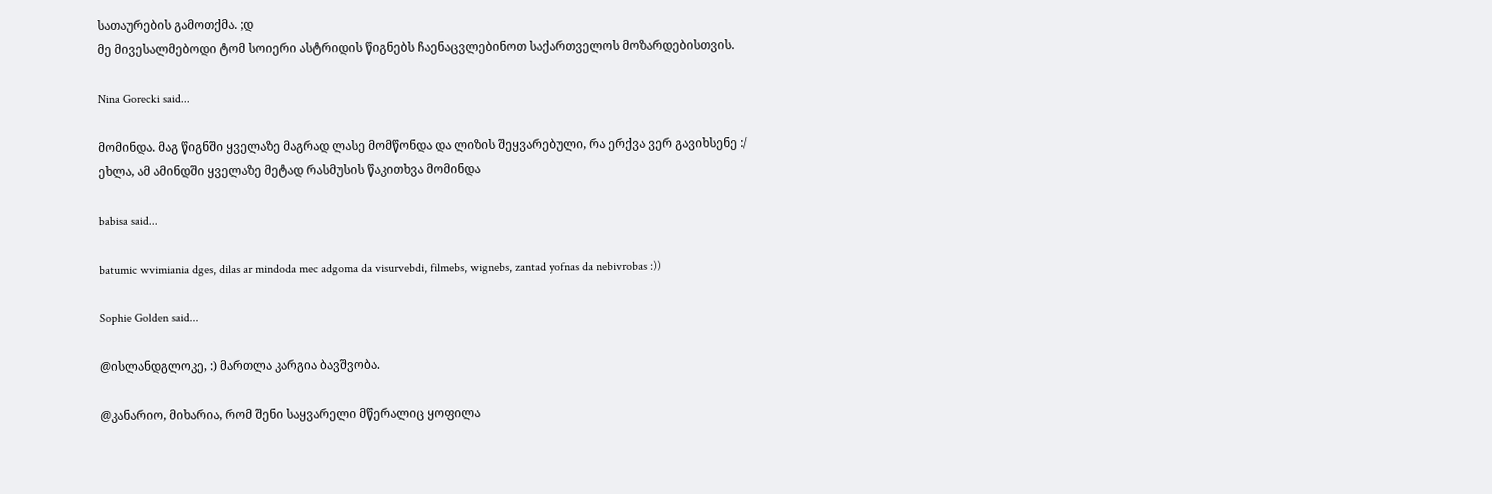სათაურების გამოთქმა. ;დ
მე მივესალმებოდი ტომ სოიერი ასტრიდის წიგნებს ჩაენაცვლებინოთ საქართველოს მოზარდებისთვის.

Nina Gorecki said...

მომინდა. მაგ წიგნში ყველაზე მაგრად ლასე მომწონდა და ლიზის შეყვარებული, რა ერქვა ვერ გავიხსენე :/
ეხლა, ამ ამინდში ყველაზე მეტად რასმუსის წაკითხვა მომინდა

babisa said...

batumic wvimiania dges, dilas ar mindoda mec adgoma da visurvebdi, filmebs, wignebs, zantad yofnas da nebivrobas :))

Sophie Golden said...

@ისლანდგლოკე, :) მართლა კარგია ბავშვობა.

@კანარიო, მიხარია, რომ შენი საყვარელი მწერალიც ყოფილა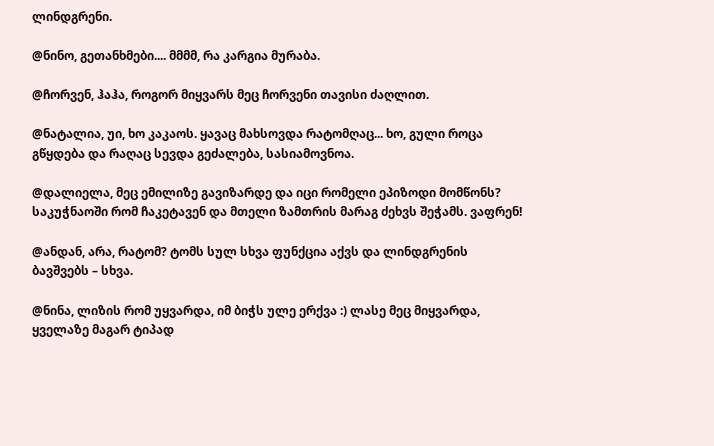ლინდგრენი.

@ნინო, გეთანხმები.... მმმმ, რა კარგია მურაბა.

@ჩორვენ, ჰაჰა, როგორ მიყვარს მეც ჩორვენი თავისი ძაღლით.

@ნატალია, უი, ხო კაკაოს. ყავაც მახსოვდა რატომღაც... ხო, გული როცა გწყდება და რაღაც სევდა გეძალება, სასიამოვნოა.

@დალიელა, მეც ემილიზე გავიზარდე და იცი რომელი ეპიზოდი მომწონს? საკუჭნაოში რომ ჩაკეტავენ და მთელი ზამთრის მარაგ ძეხვს შეჭამს. ვაფრენ!

@ანდან, არა, რატომ? ტომს სულ სხვა ფუნქცია აქვს და ლინდგრენის ბავშვებს – სხვა.

@ნინა, ლიზის რომ უყვარდა, იმ ბიჭს ულე ერქვა :) ლასე მეც მიყვარდა, ყველაზე მაგარ ტიპად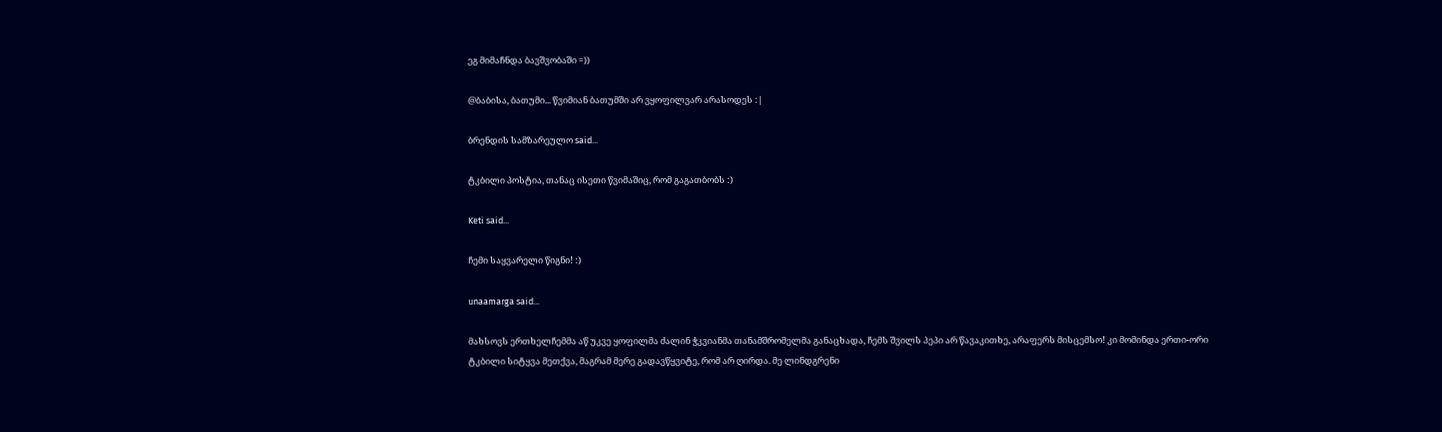ეგ მიმაჩნდა ბავშვობაში =))

@ბაბისა, ბათუმი... წვიმიან ბათუმში არ ვყოფილვარ არასოდეს :|

ბრენდის სამზარეულო said...

ტკბილი პოსტია, თანაც ისეთი წვიმაშიც, რომ გაგათბობს :)

Keti said...

ჩემი საყვარელი წიგნი! :)

unaamarga said...

მახსოვს ერთხელჩემმა აწ უკვე ყოფილმა ძალინ ჭკვიანმა თანამშრომელმა განაცხადა, ჩემს შვილს პეპი არ წავაკითხე, არაფერს მისცემსო! კი მომინდა ერთი-ორი ტკბილი სიტყვა მეთქვა, მაგრამ მერე გადავწყვიტე, რომ არ ღირდა. მე ლინდგრენი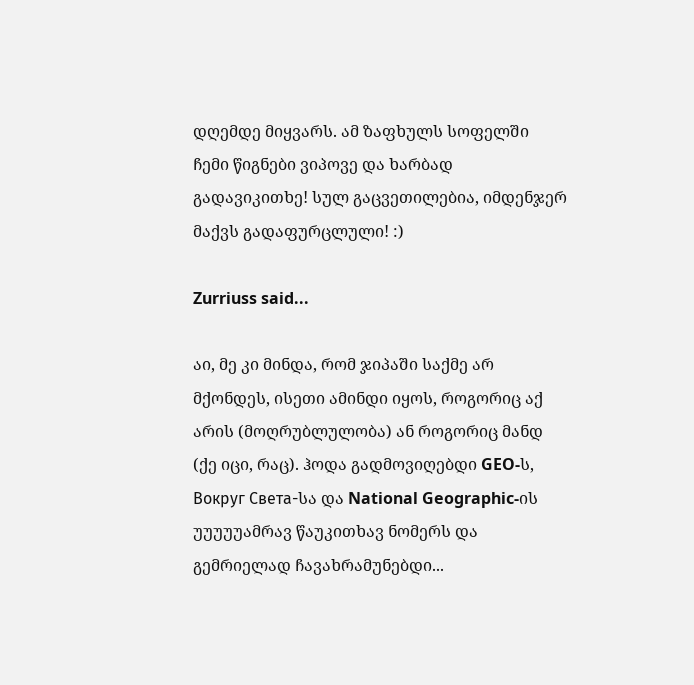დღემდე მიყვარს. ამ ზაფხულს სოფელში ჩემი წიგნები ვიპოვე და ხარბად გადავიკითხე! სულ გაცვეთილებია, იმდენჯერ მაქვს გადაფურცლული! :)

Zurriuss said...

აი, მე კი მინდა, რომ ჯიპაში საქმე არ მქონდეს, ისეთი ამინდი იყოს, როგორიც აქ არის (მოღრუბლულობა) ან როგორიც მანდ (ქე იცი, რაც). ჰოდა გადმოვიღებდი GEO-ს, Вокруг Света-სა და National Geographic-ის უუუუუამრავ წაუკითხავ ნომერს და გემრიელად ჩავახრამუნებდი...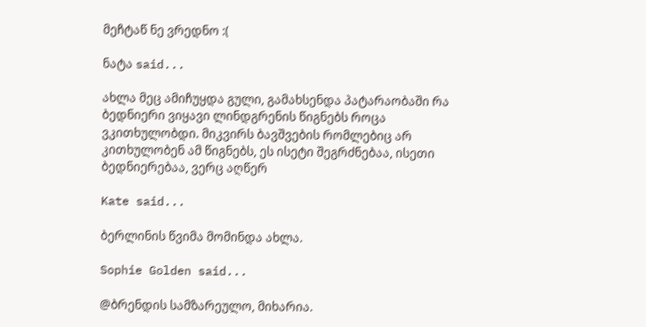მეჩტაწ ნე ვრედნო :(

ნატა said...

ახლა მეც ამიჩუყდა გული, გამახსენდა პატარაობაში რა ბედნიერი ვიყავი ლინდგრენის წიგნებს როცა ვკითხულობდი. მიკვირს ბავშვების რომლებიც არ კითხულობენ ამ წიგნებს, ეს ისეტი შეგრძნებაა, ისეთი ბედნიერებაა, ვერც აღწერ

Kate said...

ბერლინის წვიმა მომინდა ახლა.

Sophie Golden said...

@ბრენდის სამზარეულო, მიხარია.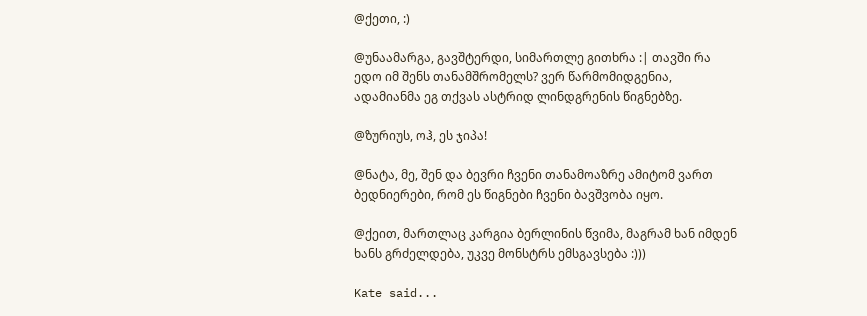@ქეთი, :)

@უნაამარგა, გავშტერდი, სიმართლე გითხრა :| თავში რა ედო იმ შენს თანამშრომელს? ვერ წარმომიდგენია, ადამიანმა ეგ თქვას ასტრიდ ლინდგრენის წიგნებზე.

@ზურიუს, ოჰ, ეს ჯიპა!

@ნატა, მე, შენ და ბევრი ჩვენი თანამოაზრე ამიტომ ვართ ბედნიერები, რომ ეს წიგნები ჩვენი ბავშვობა იყო.

@ქეით, მართლაც კარგია ბერლინის წვიმა, მაგრამ ხან იმდენ ხანს გრძელდება, უკვე მონსტრს ემსგავსება :)))

Kate said...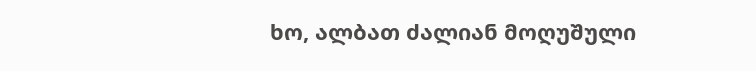ხო, ალბათ ძალიან მოღუშული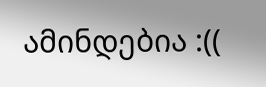ამინდებია :((